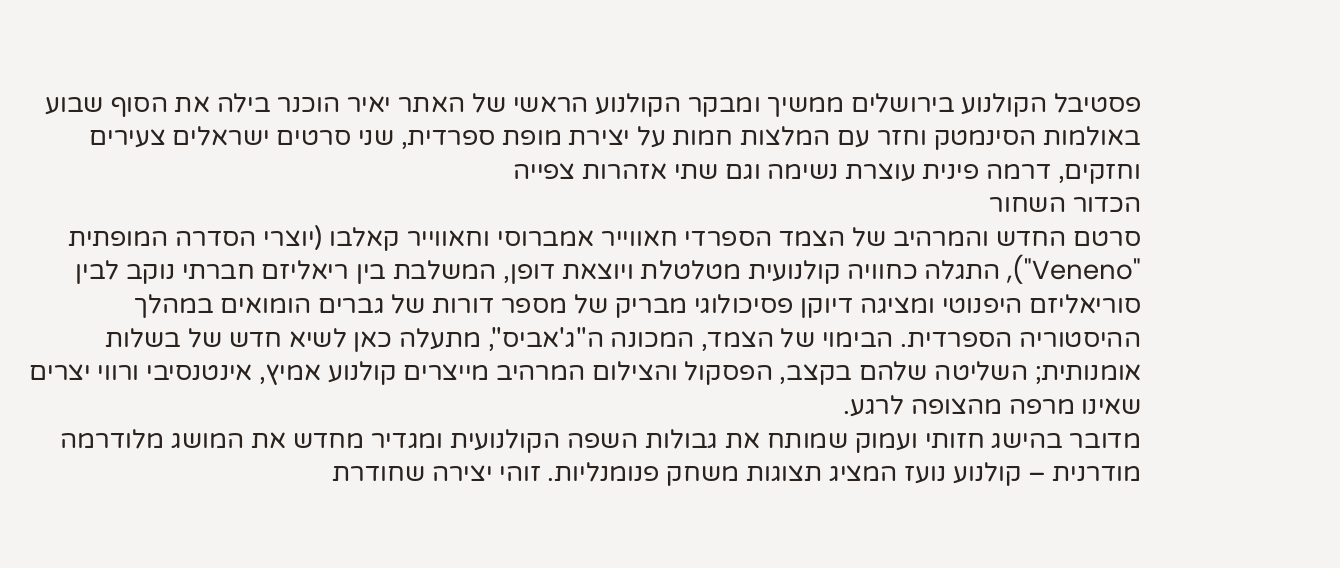פסטיבל הקולנוע בירושלים ממשיך ומבקר הקולנוע הראשי של האתר יאיר הוכנר בילה את הסוף שבוע באולמות הסינמטק וחזר עם המלצות חמות על יצירת מופת ספרדית, שני סרטים ישראלים צעירים וחזקים, דרמה פינית עוצרת נשימה וגם שתי אזהרות צפייה
הכדור השחור
סרטם החדש והמרהיב של הצמד הספרדי חאווייר אמברוסי וחאווייר קאלבו (יוצרי הסדרה המופתית "Veneno"), התגלה כחוויה קולנועית מטלטלת ויוצאת דופן, המשלבת בין ריאליזם חברתי נוקב לבין סוריאליזם היפנוטי ומציגה דיוקן פסיכולוגי מבריק של מספר דורות של גברים הומואים במהלך ההיסטוריה הספרדית. הבימוי של הצמד, המכונה ה"ג'אביס", מתעלה כאן לשיא חדש של בשלות אומנותית; השליטה שלהם בקצב, הפסקול והצילום המרהיב מייצרים קולנוע אמיץ, אינטנסיבי ורווי יצרים שאינו מרפה מהצופה לרגע.
מדובר בהישג חזותי ועמוק שמותח את גבולות השפה הקולנועית ומגדיר מחדש את המושג מלודרמה מודרנית – קולנוע נועז המציג תצוגות משחק פנומנליות. זוהי יצירה שחודרת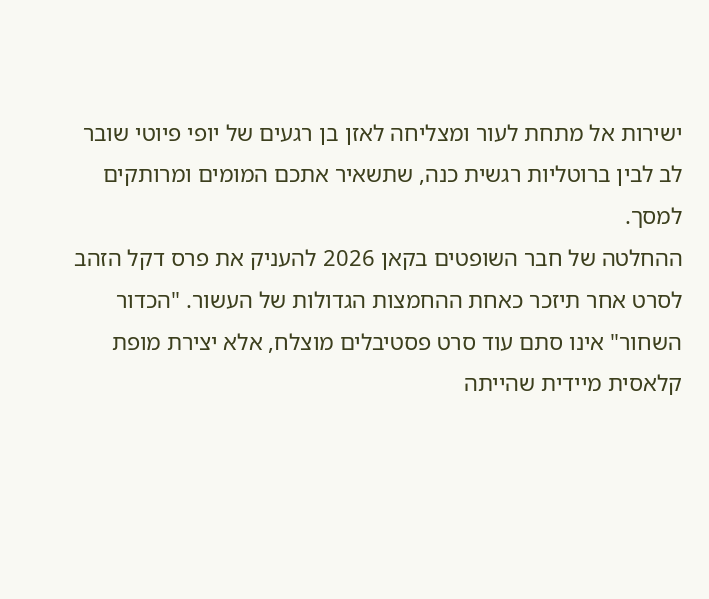ישירות אל מתחת לעור ומצליחה לאזן בן רגעים של יופי פיוטי שובר לב לבין ברוטליות רגשית כנה, שתשאיר אתכם המומים ומרותקים למסך.
ההחלטה של חבר השופטים בקאן 2026 להעניק את פרס דקל הזהב לסרט אחר תיזכר כאחת ההחמצות הגדולות של העשור. "הכדור השחור" אינו סתם עוד סרט פסטיבלים מוצלח, אלא יצירת מופת קלאסית מיידית שהייתה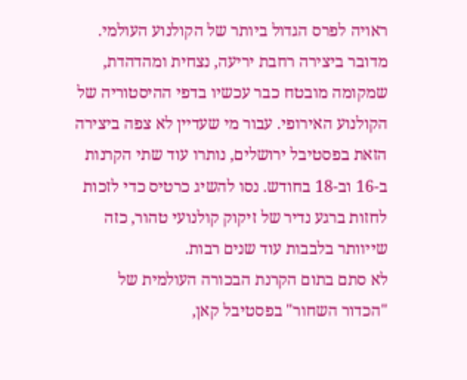ראויה לפרס הגדול ביותר של הקולנוע העולמי. מדובר ביצירה רחבת יריעה, נצחית ומהדהדת, שמקומה מובטח כבר עכשיו בדפי ההיסטוריה של הקולנוע האירופי. עבור מי שעדיין לא צפה ביצירה הזאת בפסטיבל ירושלים, נותרו עוד שתי הקרנות ב-16 וב-18 בחודש. נסו להשיג כרטיס כדי לזכות לחזות ברגע נדיר של זיקוק קולנועי טהור, כזה שייוותר בלבבות עוד שנים רבות.
לא סתם בתום הקרנת הבכורה העולמית של "הכדור השחור" בפסטיבל קאן,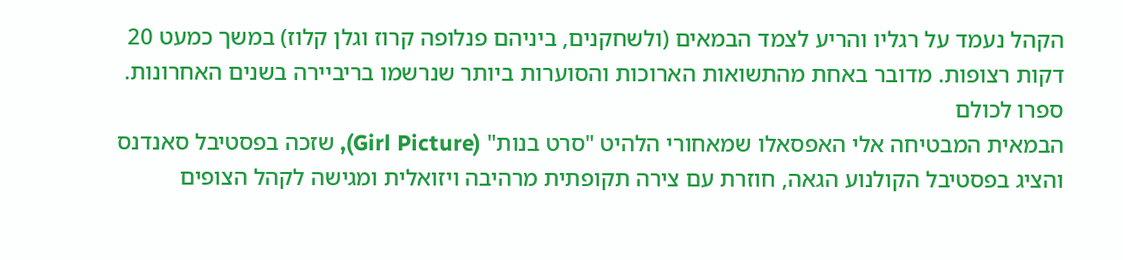הקהל נעמד על רגליו והריע לצמד הבמאים (ולשחקנים, ביניהם פנלופה קרוז וגלן קלוז) במשך כמעט 20 דקות רצופות. מדובר באחת מהתשואות הארוכות והסוערות ביותר שנרשמו בריביירה בשנים האחרונות.
ספרו לכולם
הבמאית המבטיחה אלי האפסאלו שמאחורי הלהיט "סרט בנות" (Girl Picture), שזכה בפסטיבל סאנדנס והציג בפסטיבל הקולנוע הגאה, חוזרת עם צירה תקופתית מרהיבה ויזואלית ומגישה לקהל הצופים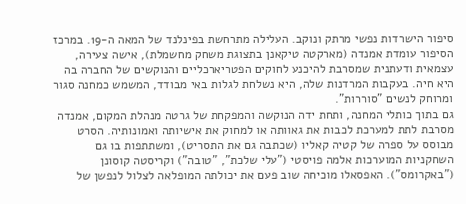סיפור הישרדות נפשי מרתק ונוקב. העלילה מתרחשת בפינלנד של המאה ה-19. במרכז הסיפור עומדת אמנדה (מארקטה טיקאנן בתצוגת משחק מחשמלת), אישה צעירה, עצמאית ודעתנית שמסרבת להיכנע לחוקים הפטריארכליים והנוקשים של החברה בה היא חיה. בעקבות המרדנות שלה, היא נשלחת לגלות באי מבודד, המשמש כמחנה סגור ומרוחק לנשים "סוררות".
גם בתוך כותלי המחנה, ותחת ידה הנוקשה והמפקחת של גרטה מנהלת המקום, אמנדה מסרבת לתת למערכת לכבות את גאוותה או למחוק את אישיותה ואמונותיה. הסרט מבוסס על ספרה של קטיה קאליו (שכתבה גם את התסריט), ומשתתפות בו גם השחקניות המוערכות אלמה פויסטי ("עלי שלכת", "טובה") וקריסטה קוסונן ("באקרומס"). האפסאלו מוכיחה שוב פעם את יכולתה המופלאה לצלול לנפשן של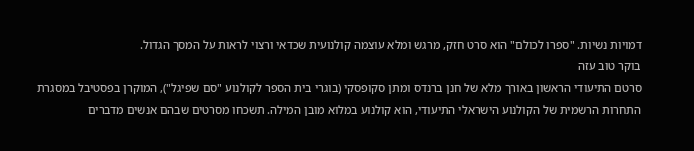דמויות נשיות. "ספרו לכולם" הוא סרט חזק, מרגש ומלא עוצמה קולנועית שכדאי ורצוי לראות על המסך הגדול.
בוקר טוב עזה
סרטם התיעודי הראשון באורך מלא של חנן ברנדס ומתן סקופסקי (בוגרי בית הספר לקולנוע "סם שפיגל"), המוקרן בפסטיבל במסגרת התחרות הרשמית של הקולנוע הישראלי התיעודי, הוא קולנוע במלוא מובן המילה. תשכחו מסרטים שבהם אנשים מדברים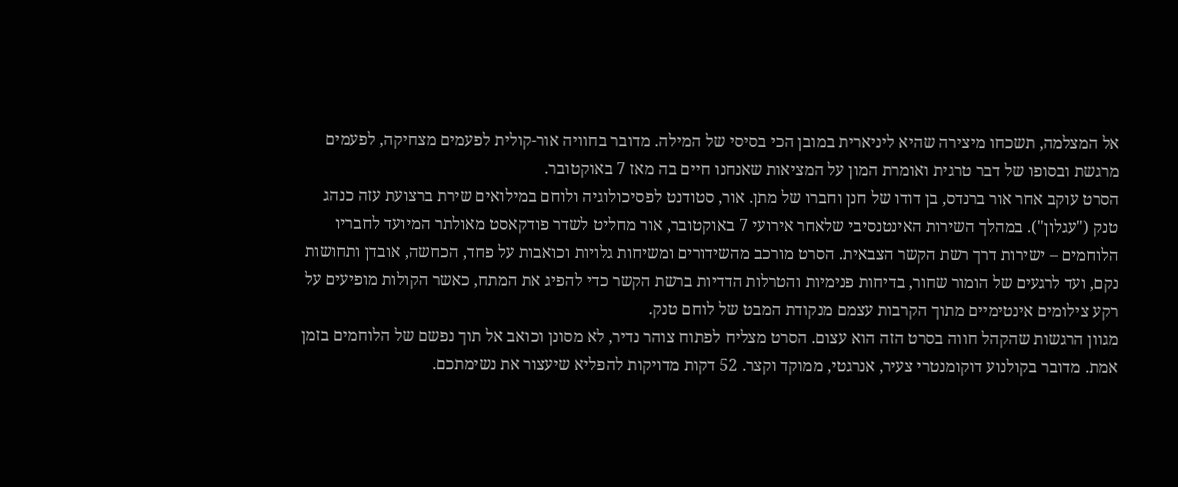אל המצלמה, תשכחו מיצירה שהיא ליניארית במובן הכי בסיסי של המילה. מדובר בחוויה אור-קולית לפעמים מצחיקה, לפעמים מרגשת ובסופו של דבר טרגית ואומרת המון על המציאות שאנחנו חיים בה מאז 7 באוקטובר.
הסרט עוקב אחר אור ברנדס, בן דודו של חנן וחברו של מתן. אור, סטודנט לפסיכולוגיה ולוחם במילואים שירת ברצועת עזה כנהג טנק ("עגלון"). במהלך השירות האינטנסיבי שלאחר אירועי 7 באוקטובר, אור מחליט לשדר פודקאסט מאולתר המיועד לחבריו הלוחמים – ישירות דרך רשת הקשר הצבאית. הסרט מורכב מהשידורים ומשיחות גלויות וכואבות על פחד, הכחשה, אובדן ותחושות נקם, ועד לרגעים של הומור שחור, בדיחות פנימיות והטרלות הדדיות ברשת הקשר כדי להפיג את המתח, כאשר הקולות מופיעים על רקע צילומים אינטימיים מתוך הקרבות עצמם מנקודת המבט של לוחם טנק.
מגוון הרגשות שהקהל חווה בסרט הזה הוא עצום. הסרט מצליח לפתוח צוהר נדיר, לא מסונן וכואב אל תוך נפשם של הלוחמים בזמן אמת. מדובר בקולנוע דוקומנטרי צעיר, אנרגטי, ממוקד וקצר. 52 דקות מדויקות להפליא שיעצור את נשימתכם.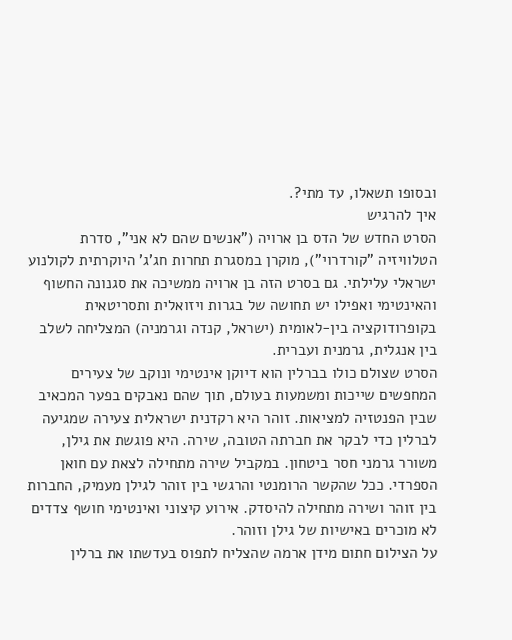ובסופו תשאלו, עד מתי?.
איך להרגיש
הסרט החדש של הדס בן ארויה ("אנשים שהם לא אני", סדרת הטלוויזיה "קורדרוי"), מוקרן במסגרת תחרות חג'ג' היוקרתית לקולנוע ישראלי עלילתי. גם בסרט הזה בן ארויה ממשיכה את סגנונה החשוף והאינטימי ואפילו יש תחושה של בגרות ויזואלית ותסריטאית בקופרודוקציה בין-לאומית (ישראל, קנדה וגרמניה) המצליחה לשלב בין אנגלית, גרמנית ועברית.
הסרט שצולם כולו בברלין הוא דיוקן אינטימי ונוקב של צעירים המחפשים שייכות ומשמעות בעולם, תוך שהם נאבקים בפער המכאיב שבין הפנטזיה למציאות. זוהר היא רקדנית ישראלית צעירה שמגיעה לברלין כדי לבקר את חברתה הטובה, שירה. היא פוגשת את גילן, משורר גרמני חסר ביטחון. במקביל שירה מתחילה לצאת עם חואן הספרדי. ככל שהקשר הרומנטי והרגשי בין זוהר לגילן מעמיק, החברות בין זוהר ושירה מתחילה להיסדק. אירוע קיצוני ואינטימי חושף צדדים לא מוכרים באישיות של גילן וזוהר.
על הצילום חתום מידן ארמה שהצליח לתפוס בעדשתו את ברלין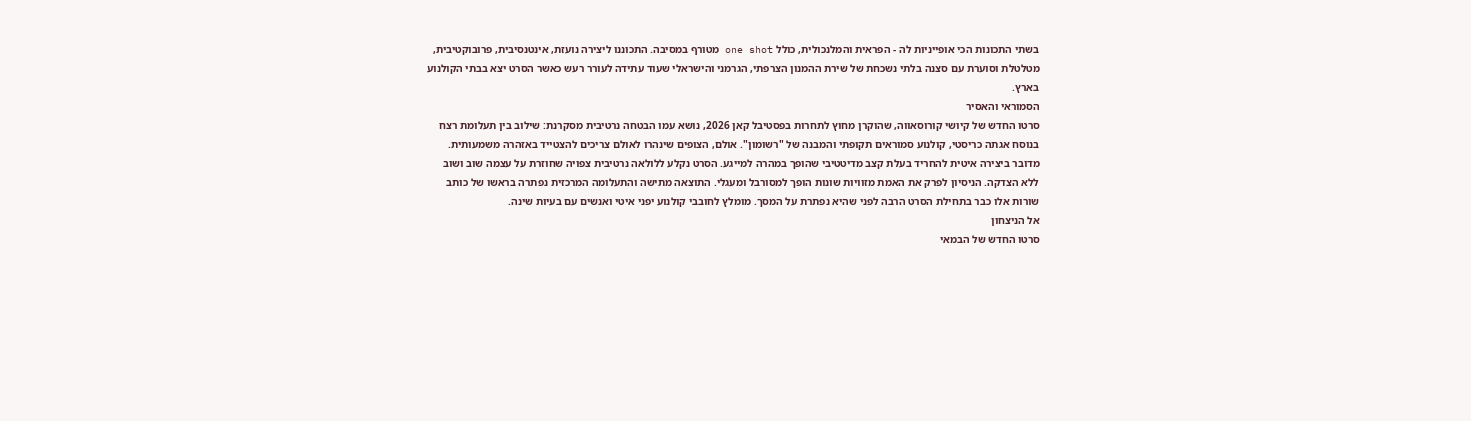בשתי התכונות הכי אופייניות לה - הפראית והמלנכולית, כולל one shot מטורף במסיבה. התכוננו ליצירה נועזת, אינטנסיבית, פרובוקטיבית, מטלטלת וסוערת עם סצנה בלתי נשכחת של שירת ההמנון הצרפתי, הגרמני והישראלי שעוד עתידה לעורר רעש כאשר הסרט יצא בבתי הקולנוע בארץ.
הסמוראי והאסיר
סרטו החדש של קיושי קורוסאווה, שהוקרן מחוץ לתחרות בפסטיבל קאן 2026, נושא עמו הבטחה נרטיבית מסקרנת: שילוב בין תעלומת רצח בנוסח אגתה כריסטי, קולנוע סמוראים תקופתי והמבנה של "רשומון". אולם, הצופים שינהרו לאולם צריכים להצטייד באזהרה משמעותית. מדובר ביצירה איטית להחריד בעלת קצב מדיטטיבי שהופך במהרה למייגע. הסרט נקלע ללולאה נרטיבית צפויה שחוזרת על עצמה שוב ושוב ללא הצדקה. הניסיון לפרק את האמת מזוויות שונות הופך למסורבל ומעגלי. התוצאה מתישה והתעלומה המרכזית נפתרה בראשו של כותב שורות אלו כבר בתחילת הסרט הרבה לפני שהיא נפתרת על המסך. מומלץ לחובבי קולנוע יפני איטי ואנשים עם בעיות שינה.
אל הניצחון
סרטו החדש של הבמאי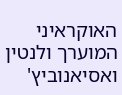האוקראיני המוערך ולנטין ואסיאנוביץ'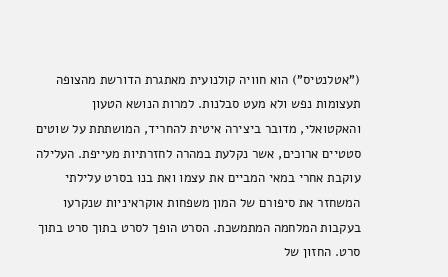("אטלנטיס") הוא חוויה קולנועית מאתגרת הדורשת מהצופה תעצומות נפש ולא מעט סבלנות. למרות הנושא הטעון והאקטואלי, מדובר ביצירה איטית להחריד, המושתתת על שוטים סטטיים ארוכים, אשר נקלעת במהרה לחזרתיות מעייפת. העלילה עוקבת אחרי במאי המביים את עצמו ואת בנו בסרט עלילתי המשחזר את סיפורם של המון משפחות אוקראיניות שנקרעו בעקבות המלחמה המתמשכת. הסרט הופך לסרט בתוך סרט בתוך סרט. החזון של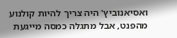ואסיאנוביץ' היה צריך להיות קולנוע מהפנט, אבל מתגלה כמסה מייגעת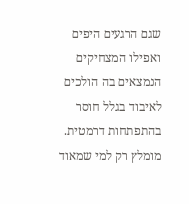שגם הרגעים היפים ואפילו המצחיקים הנמצאים בה הולכים לאיבוד בגלל חוסר בהתפתחות דרמטית. מומלץ רק למי שמאוד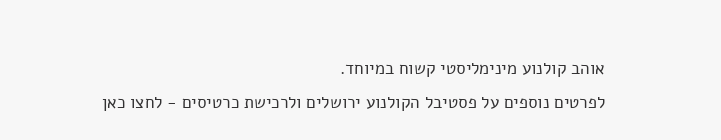אוהב קולנוע מינימליסטי קשוח במיוחד.
לפרטים נוספים על פסטיבל הקולנוע ירושלים ולרכישת כרטיסים - לחצו כאן